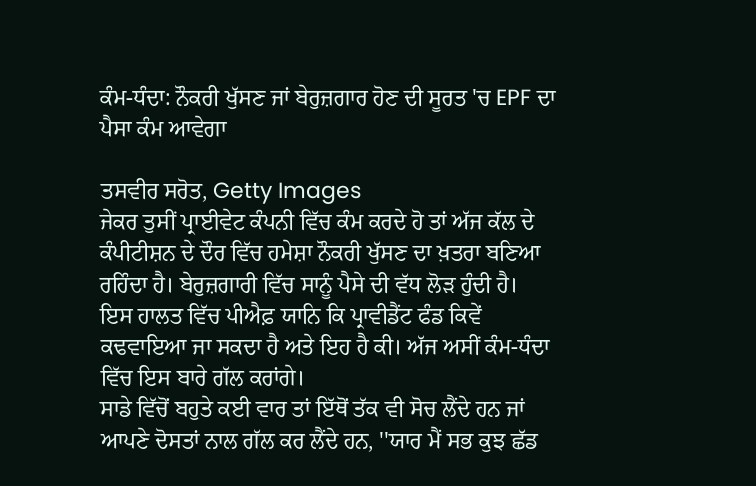ਕੰਮ-ਧੰਦਾ: ਨੌਕਰੀ ਖੁੱਸਣ ਜਾਂ ਬੇਰੁਜ਼ਗਾਰ ਹੋਣ ਦੀ ਸੂਰਤ 'ਚ EPF ਦਾ ਪੈਸਾ ਕੰਮ ਆਵੇਗਾ

ਤਸਵੀਰ ਸਰੋਤ, Getty Images
ਜੇਕਰ ਤੁਸੀਂ ਪ੍ਰਾਈਵੇਟ ਕੰਪਨੀ ਵਿੱਚ ਕੰਮ ਕਰਦੇ ਹੋ ਤਾਂ ਅੱਜ ਕੱਲ ਦੇ ਕੰਪੀਟੀਸ਼ਨ ਦੇ ਦੌਰ ਵਿੱਚ ਹਮੇਸ਼ਾ ਨੌਕਰੀ ਖੁੱਸਣ ਦਾ ਖ਼ਤਰਾ ਬਣਿਆ ਰਹਿੰਦਾ ਹੈ। ਬੇਰੁਜ਼ਗਾਰੀ ਵਿੱਚ ਸਾਨੂੰ ਪੈਸੇ ਦੀ ਵੱਧ ਲੋੜ ਹੁੰਦੀ ਹੈ। ਇਸ ਹਾਲਤ ਵਿੱਚ ਪੀਐਫ਼ ਯਾਨਿ ਕਿ ਪ੍ਰਾਵੀਡੈਂਟ ਫੰਡ ਕਿਵੇਂ ਕਢਵਾਇਆ ਜਾ ਸਕਦਾ ਹੈ ਅਤੇ ਇਹ ਹੈ ਕੀ। ਅੱਜ ਅਸੀਂ ਕੰਮ-ਧੰਦਾ ਵਿੱਚ ਇਸ ਬਾਰੇ ਗੱਲ ਕਰਾਂਗੇ।
ਸਾਡੇ ਵਿੱਚੋਂ ਬਹੁਤੇ ਕਈ ਵਾਰ ਤਾਂ ਇੱਥੋਂ ਤੱਕ ਵੀ ਸੋਚ ਲੈਂਦੇ ਹਨ ਜਾਂ ਆਪਣੇ ਦੋਸਤਾਂ ਨਾਲ ਗੱਲ ਕਰ ਲੈਂਦੇ ਹਨ, ''ਯਾਰ ਮੈਂ ਸਭ ਕੁਝ ਛੱਡ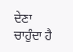ਦੇਣਾ ਚਾਹੁੰਦਾ ਹੈ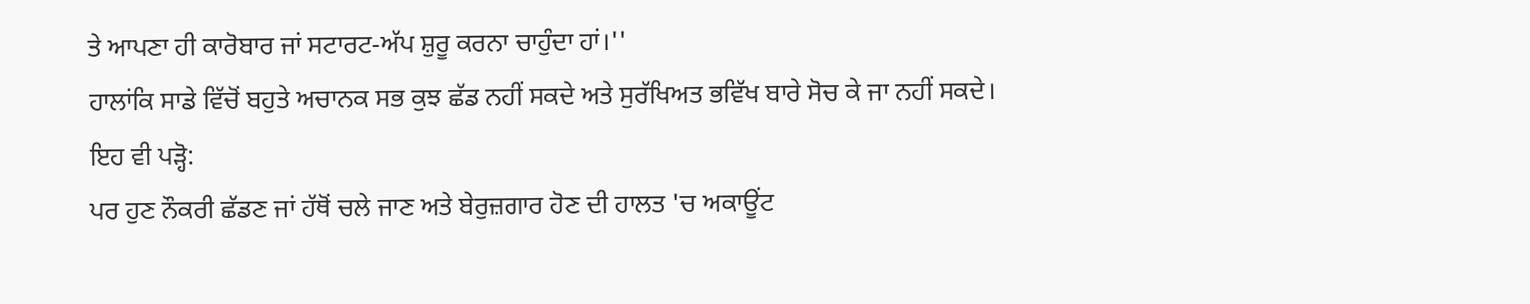ਤੇ ਆਪਣਾ ਹੀ ਕਾਰੋਬਾਰ ਜਾਂ ਸਟਾਰਟ-ਅੱਪ ਸ਼ੁਰੂ ਕਰਨਾ ਚਾਹੁੰਦਾ ਹਾਂ।''
ਹਾਲਾਂਕਿ ਸਾਡੇ ਵਿੱਚੋਂ ਬਹੁਤੇ ਅਚਾਨਕ ਸਭ ਕੁਝ ਛੱਡ ਨਹੀਂ ਸਕਦੇ ਅਤੇ ਸੁਰੱਖਿਅਤ ਭਵਿੱਖ ਬਾਰੇ ਸੋਚ ਕੇ ਜਾ ਨਹੀਂ ਸਕਦੇ।
ਇਹ ਵੀ ਪੜ੍ਹੋ:
ਪਰ ਹੁਣ ਨੌਕਰੀ ਛੱਡਣ ਜਾਂ ਹੱਥੋਂ ਚਲੇ ਜਾਣ ਅਤੇ ਬੇਰੁਜ਼ਗਾਰ ਹੋਣ ਦੀ ਹਾਲਤ 'ਚ ਅਕਾਊਂਟ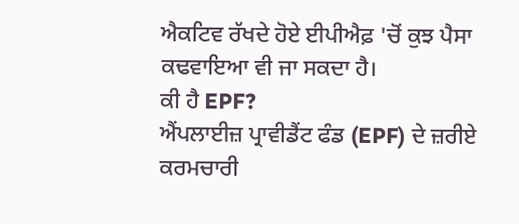ਐਕਟਿਵ ਰੱਖਦੇ ਹੋਏ ਈਪੀਐਫ਼ 'ਚੋਂ ਕੁਝ ਪੈਸਾ ਕਢਵਾਇਆ ਵੀ ਜਾ ਸਕਦਾ ਹੈ।
ਕੀ ਹੈ EPF?
ਐਂਪਲਾਈਜ਼ ਪ੍ਰਾਵੀਡੈਂਟ ਫੰਡ (EPF) ਦੇ ਜ਼ਰੀਏ ਕਰਮਚਾਰੀ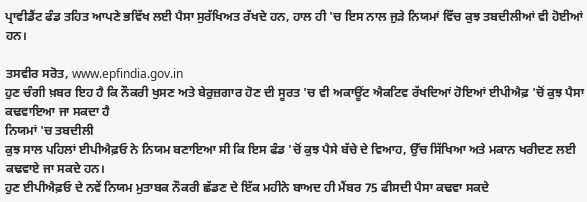ਪ੍ਰਾਵੀਡੈਂਟ ਫੰਡ ਤਹਿਤ ਆਪਣੇ ਭਵਿੱਖ ਲਈ ਪੈਸਾ ਸੁਰੱਖਿਅਤ ਰੱਖਦੇ ਹਨ, ਹਾਲ ਹੀ 'ਚ ਇਸ ਨਾਲ ਜੁੜੇ ਨਿਯਮਾਂ ਵਿੱਚ ਕੁਝ ਤਬਦੀਲੀਆਂ ਵੀ ਹੋਈਆਂ ਹਨ।

ਤਸਵੀਰ ਸਰੋਤ, www.epfindia.gov.in
ਹੁਣ ਚੰਗੀ ਖ਼ਬਰ ਇਹ ਹੈ ਕਿ ਨੌਕਰੀ ਖੁਸਣ ਅਤੇ ਬੇਰੁਜ਼ਗਾਰ ਹੋਣ ਦੀ ਸੂਰਤ 'ਚ ਵੀ ਅਕਾਊਂਟ ਐਕਟਿਵ ਰੱਖਦਿਆਂ ਹੋਇਆਂ ਈਪੀਐਫ਼ 'ਚੋਂ ਕੁਝ ਪੈਸਾ ਕਢਵਾਇਆ ਜਾ ਸਕਦਾ ਹੈ
ਨਿਯਮਾਂ 'ਚ ਤਬਦੀਲੀ
ਕੁਝ ਸਾਲ ਪਹਿਲਾਂ ਈਪੀਐਫ਼ਓ ਨੇ ਨਿਯਮ ਬਣਾਇਆ ਸੀ ਕਿ ਇਸ ਫੰਡ 'ਚੋਂ ਕੁਝ ਪੈਸੇ ਬੱਚੇ ਦੇ ਵਿਆਹ, ਉੱਚ ਸਿੱਖਿਆ ਅਤੇ ਮਕਾਨ ਖਰੀਦਣ ਲਈ ਕਢਵਾਏ ਜਾ ਸਕਦੇ ਹਨ।
ਹੁਣ ਈਪੀਐਫ਼ਓ ਦੇ ਨਵੇਂ ਨਿਯਮ ਮੁਤਾਬਕ ਨੌਕਰੀ ਛੱਡਣ ਦੇ ਇੱਕ ਮਹੀਨੇ ਬਾਅਦ ਹੀ ਮੈਂਬਰ 75 ਫੀਸਦੀ ਪੈਸਾ ਕਢਵਾ ਸਕਦੇ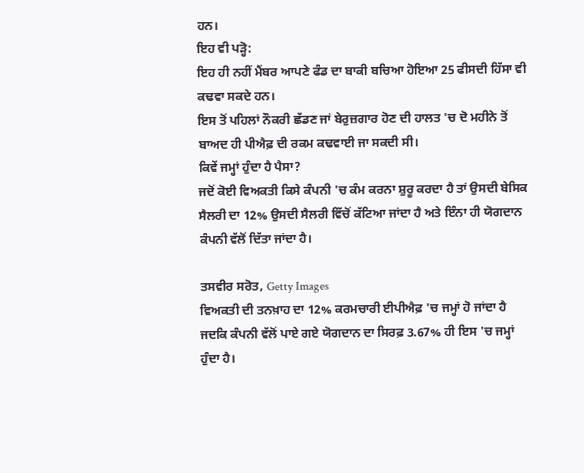ਹਨ।
ਇਹ ਵੀ ਪੜ੍ਹੋ:
ਇਹ ਹੀ ਨਹੀਂ ਮੈਂਬਰ ਆਪਣੇ ਫੰਡ ਦਾ ਬਾਕੀ ਬਚਿਆ ਹੋਇਆ 25 ਫੀਸਦੀ ਹਿੱਸਾ ਵੀ ਕਢਵਾ ਸਕਦੇ ਹਨ।
ਇਸ ਤੋਂ ਪਹਿਲਾਂ ਨੌਕਰੀ ਛੱਡਣ ਜਾਂ ਬੇਰੁਜ਼ਗਾਰ ਹੋਣ ਦੀ ਹਾਲਤ 'ਚ ਦੋ ਮਹੀਨੇ ਤੋਂ ਬਾਅਦ ਹੀ ਪੀਐਫ਼ ਦੀ ਰਕਮ ਕਢਵਾਈ ਜਾ ਸਕਦੀ ਸੀ।
ਕਿਵੇਂ ਜਮ੍ਹਾਂ ਹੁੰਦਾ ਹੈ ਪੈਸਾ?
ਜਦੋਂ ਕੋਈ ਵਿਅਕਤੀ ਕਿਸੇ ਕੰਪਨੀ 'ਚ ਕੰਮ ਕਰਨਾ ਸ਼ੁਰੂ ਕਰਦਾ ਹੈ ਤਾਂ ਉਸਦੀ ਬੇਸਿਕ ਸੈਲਰੀ ਦਾ 12% ਉਸਦੀ ਸੈਲਰੀ ਵਿੱਚੋਂ ਕੱਟਿਆ ਜਾਂਦਾ ਹੈ ਅਤੇ ਇੰਨਾ ਹੀ ਯੋਗਦਾਨ ਕੰਪਨੀ ਵੱਲੋਂ ਦਿੱਤਾ ਜਾਂਦਾ ਹੈ।

ਤਸਵੀਰ ਸਰੋਤ, Getty Images
ਵਿਅਕਤੀ ਦੀ ਤਨਖ਼ਾਹ ਦਾ 12% ਕਰਮਚਾਰੀ ਈਪੀਐਫ਼ 'ਚ ਜਮ੍ਹਾਂ ਹੋ ਜਾਂਦਾ ਹੈ ਜਦਕਿ ਕੰਪਨੀ ਵੱਲੋਂ ਪਾਏ ਗਏ ਯੋਗਦਾਨ ਦਾ ਸਿਰਫ਼ 3.67% ਹੀ ਇਸ 'ਚ ਜਮ੍ਹਾਂ ਹੁੰਦਾ ਹੈ।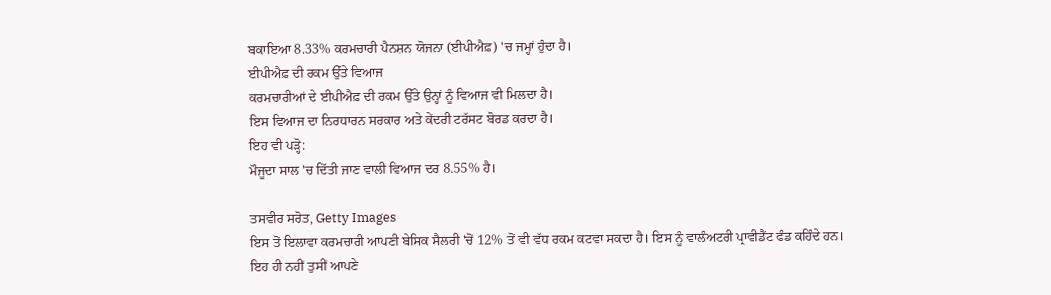ਬਕਾਇਆ 8.33% ਕਰਮਚਾਰੀ ਪੈਨਸ਼ਨ ਯੋਜਨਾ (ਈਪੀਐਫ਼) 'ਚ ਜਮ੍ਹਾਂ ਹੁੰਦਾ ਹੈ।
ਈਪੀਐਫ਼ ਦੀ ਰਕਮ ਉੱਤੇ ਵਿਆਜ
ਕਰਮਚਾਰੀਆਂ ਦੇ ਈਪੀਐਫ਼ ਦੀ ਰਕਮ ਉੱਤੇ ਉਨ੍ਹਾਂ ਨੂੰ ਵਿਆਜ ਵੀ ਮਿਲਦਾ ਹੈ।
ਇਸ ਵਿਆਜ ਦਾ ਨਿਰਧਾਰਨ ਸਰਕਾਰ ਅਤੇ ਕੇਂਦਰੀ ਟਰੱਸਟ ਬੋਰਡ ਕਰਦਾ ਹੈ।
ਇਹ ਵੀ ਪੜ੍ਹੋ:
ਮੌਜੂਦਾ ਸਾਲ 'ਚ ਦਿੱਤੀ ਜਾਣ ਵਾਲੀ ਵਿਆਜ ਦਰ 8.55% ਹੈ।

ਤਸਵੀਰ ਸਰੋਤ, Getty Images
ਇਸ ਤੋਂ ਇਲਾਵਾ ਕਰਮਚਾਰੀ ਆਪਣੀ ਬੇਸਿਕ ਸੈਲਰੀ 'ਚੋਂ 12% ਤੋਂ ਵੀ ਵੱਧ ਰਕਮ ਕਟਵਾ ਸਕਦਾ ਹੈ। ਇਸ ਨੂੰ ਵਾਲੰਅਟਰੀ ਪ੍ਰਾਵੀਡੈਂਟ ਫੰਡ ਕਹਿੰਦੇ ਹਨ।
ਇਹ ਹੀ ਨਹੀਂ ਤੁਸੀਂ ਆਪਣੇ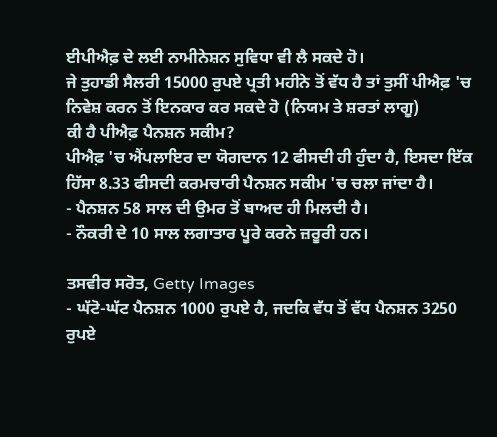ਈਪੀਐਫ਼ ਦੇ ਲਈ ਨਾਮੀਨੇਸ਼ਨ ਸੁਵਿਧਾ ਵੀ ਲੈ ਸਕਦੇ ਹੋ।
ਜੇ ਤੁਹਾਡੀ ਸੈਲਰੀ 15000 ਰੁਪਏ ਪ੍ਰਤੀ ਮਹੀਨੇ ਤੋਂ ਵੱਧ ਹੈ ਤਾਂ ਤੁਸੀਂ ਪੀਐਫ਼ 'ਚ ਨਿਵੇਸ਼ ਕਰਨ ਤੋਂ ਇਨਕਾਰ ਕਰ ਸਕਦੇ ਹੋ (ਨਿਯਮ ਤੇ ਸ਼ਰਤਾਂ ਲਾਗੂ)
ਕੀ ਹੈ ਪੀਐਫ਼ ਪੈਨਸ਼ਨ ਸਕੀਮ?
ਪੀਐਫ਼ 'ਚ ਐਂਪਲਾਇਰ ਦਾ ਯੋਗਦਾਨ 12 ਫੀਸਦੀ ਹੀ ਹੁੰਦਾ ਹੈ, ਇਸਦਾ ਇੱਕ ਹਿੱਸਾ 8.33 ਫੀਸਦੀ ਕਰਮਚਾਰੀ ਪੈਨਸ਼ਨ ਸਕੀਮ 'ਚ ਚਲਾ ਜਾਂਦਾ ਹੈ।
- ਪੈਨਸ਼ਨ 58 ਸਾਲ ਦੀ ਉਮਰ ਤੋਂ ਬਾਅਦ ਹੀ ਮਿਲਦੀ ਹੈ।
- ਨੌਕਰੀ ਦੇ 10 ਸਾਲ ਲਗਾਤਾਰ ਪੂਰੇ ਕਰਨੇ ਜ਼ਰੂਰੀ ਹਨ।

ਤਸਵੀਰ ਸਰੋਤ, Getty Images
- ਘੱਟੋ-ਘੱਟ ਪੈਨਸ਼ਨ 1000 ਰੁਪਏ ਹੈ, ਜਦਕਿ ਵੱਧ ਤੋਂ ਵੱਧ ਪੈਨਸ਼ਨ 3250 ਰੁਪਏ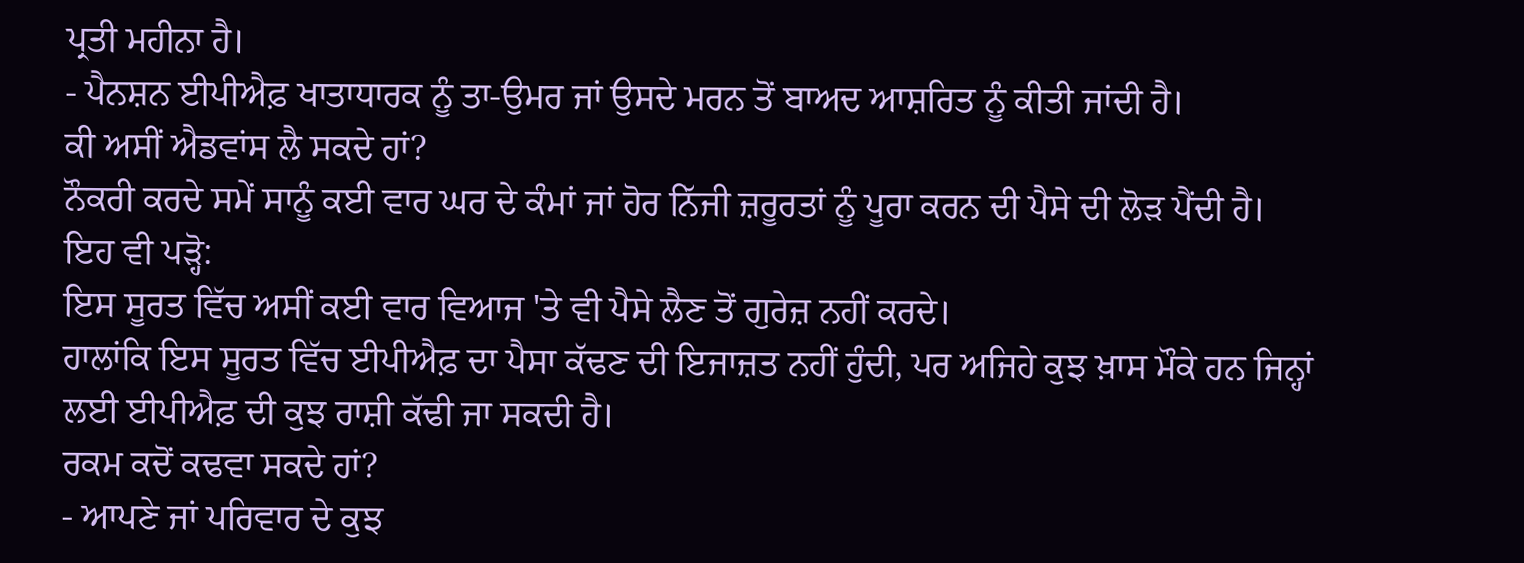ਪ੍ਰਤੀ ਮਹੀਨਾ ਹੈ।
- ਪੈਨਸ਼ਨ ਈਪੀਐਫ਼ ਖਾਤਾਧਾਰਕ ਨੂੰ ਤਾ-ਉਮਰ ਜਾਂ ਉਸਦੇ ਮਰਨ ਤੋਂ ਬਾਅਦ ਆਸ਼ਰਿਤ ਨੂੰ ਕੀਤੀ ਜਾਂਦੀ ਹੈ।
ਕੀ ਅਸੀਂ ਐਡਵਾਂਸ ਲੈ ਸਕਦੇ ਹਾਂ?
ਨੌਕਰੀ ਕਰਦੇ ਸਮੇਂ ਸਾਨੂੰ ਕਈ ਵਾਰ ਘਰ ਦੇ ਕੰਮਾਂ ਜਾਂ ਹੋਰ ਨਿੱਜੀ ਜ਼ਰੂਰਤਾਂ ਨੂੰ ਪੂਰਾ ਕਰਨ ਦੀ ਪੈਸੇ ਦੀ ਲੋੜ ਪੈਂਦੀ ਹੈ।
ਇਹ ਵੀ ਪੜ੍ਹੋ:
ਇਸ ਸੂਰਤ ਵਿੱਚ ਅਸੀਂ ਕਈ ਵਾਰ ਵਿਆਜ 'ਤੇ ਵੀ ਪੈਸੇ ਲੈਣ ਤੋਂ ਗੁਰੇਜ਼ ਨਹੀਂ ਕਰਦੇ।
ਹਾਲਾਂਕਿ ਇਸ ਸੂਰਤ ਵਿੱਚ ਈਪੀਐਫ਼ ਦਾ ਪੈਸਾ ਕੱਢਣ ਦੀ ਇਜਾਜ਼ਤ ਨਹੀਂ ਹੁੰਦੀ, ਪਰ ਅਜਿਹੇ ਕੁਝ ਖ਼ਾਸ ਮੌਕੇ ਹਨ ਜਿਨ੍ਹਾਂ ਲਈ ਈਪੀਐਫ਼ ਦੀ ਕੁਝ ਰਾਸ਼ੀ ਕੱਢੀ ਜਾ ਸਕਦੀ ਹੈ।
ਰਕਮ ਕਦੋਂ ਕਢਵਾ ਸਕਦੇ ਹਾਂ?
- ਆਪਣੇ ਜਾਂ ਪਰਿਵਾਰ ਦੇ ਕੁਝ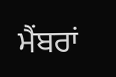ਮੈਂਬਰਾਂ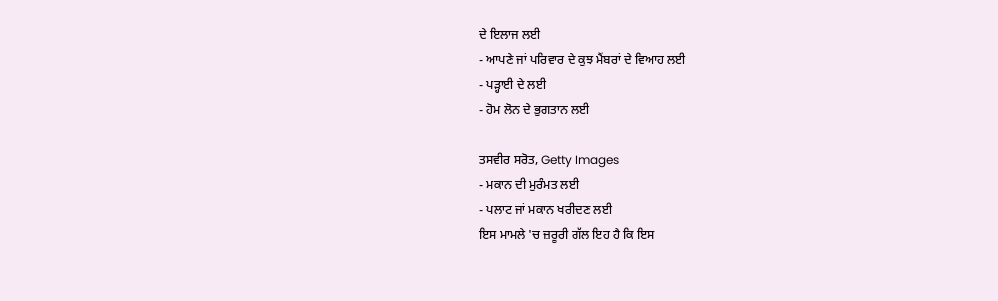ਦੇ ਇਲਾਜ ਲਈ
- ਆਪਣੇ ਜਾਂ ਪਰਿਵਾਰ ਦੇ ਕੁਝ ਮੈਂਬਰਾਂ ਦੇ ਵਿਆਹ ਲਈ
- ਪੜ੍ਹਾਈ ਦੇ ਲਈ
- ਹੋਮ ਲੋਨ ਦੇ ਭੁਗਤਾਨ ਲਈ

ਤਸਵੀਰ ਸਰੋਤ, Getty Images
- ਮਕਾਨ ਦੀ ਮੁਰੰਮਤ ਲਈ
- ਪਲਾਟ ਜਾਂ ਮਕਾਨ ਖਰੀਦਣ ਲਈ
ਇਸ ਮਾਮਲੇ 'ਚ ਜ਼ਰੂਰੀ ਗੱਲ ਇਹ ਹੈ ਕਿ ਇਸ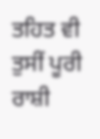ਤਹਿਤ ਵੀ ਤੁਸੀਂ ਪੂਰੀ ਰਾਸ਼ੀ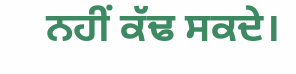ਨਹੀਂ ਕੱਢ ਸਕਦੇ।